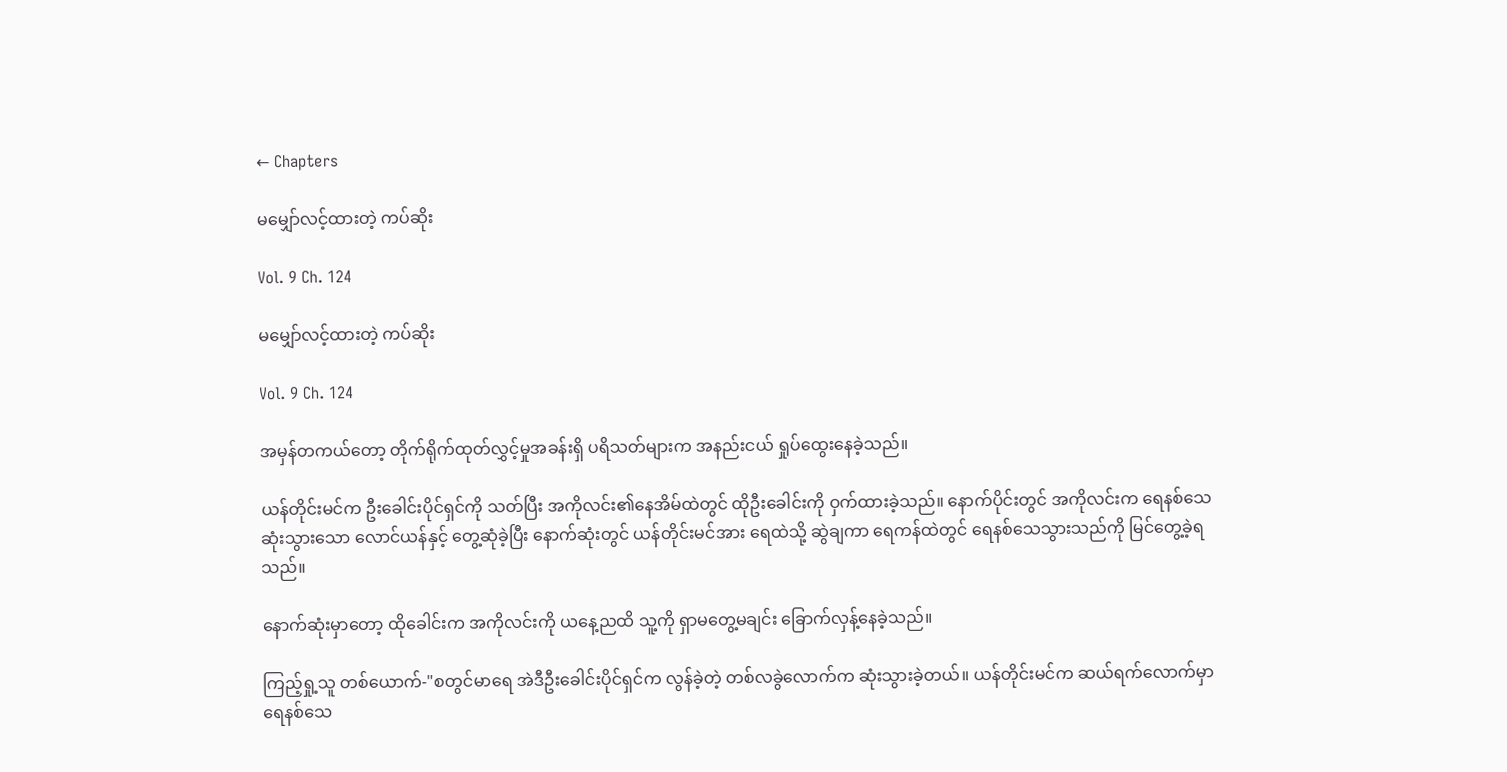← Chapters

မမျှော်လင့်ထားတဲ့ ကပ်ဆိုး

Vol. 9 Ch. 124

မမျှော်လင့်ထားတဲ့ ကပ်ဆိုး

Vol. 9 Ch. 124

အမှန်တကယ်တော့ တိုက်ရိုက်ထုတ်လွှင့်မှုအခန်းရှိ ပရိသတ်များက အနည်းငယ် ရှုပ်ထွေးနေခဲ့သည်။

ယန်တိုင်းမင်က ဦးခေါင်းပိုင်ရှင်ကို သတ်ပြီး အကိုလင်း၏နေအိမ်ထဲတွင် ထိုဦးခေါင်းကို ဝှက်ထားခဲ့သည်။ နောက်ပိုင်းတွင် အကိုလင်းက ရေနစ်သေဆုံးသွားသော လောင်ယန်နှင့် တွေ့ဆုံခဲ့ပြီး နောက်ဆုံးတွင် ယန်တိုင်းမင်အား ရေထဲသို့ ဆွဲချကာ ရေကန်ထဲတွင် ရေနစ်သေသွားသည်ကို မြင်တွေ့ခဲ့ရသည်။

နောက်ဆုံးမှာတော့ ထိုခေါင်းက အကိုလင်းကို ယနေ့ညထိ သူ့ကို ရှာမတွေ့မချင်း ခြောက်လှန့်နေခဲ့သည်။

ကြည့်ရှု့သူ တစ်ယောက်-"စတွင်မာရေ အဲဒီဦးခေါင်းပိုင်ရှင်က လွန်ခဲ့တဲ့ တစ်လခွဲလောက်က ဆုံးသွားခဲ့တယ်။ ယန်တိုင်းမင်က ဆယ်ရက်လောက်မှာ ရေနစ်သေ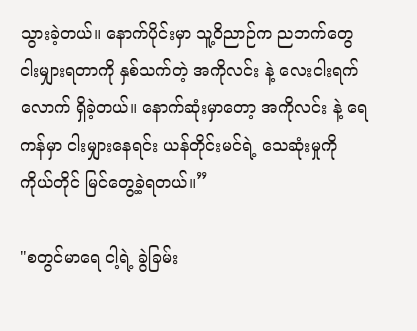သွားခဲ့တယ်။ နောက်ပိုင်းမှာ သူ့ဝိညာဉ်က ညဘက်တွေငါးမျှားရတာကို နှစ်သက်တဲ့ အကိုလင်း နဲ့ လေးငါးရက်လောက် ရှိခဲ့တယ်။ နောက်ဆုံးမှာတော့ အကိုလင်း နဲ့ ရေကန်မှာ ငါးမျှားနေရင်း ယန်တိုင်းမင်ရဲ့ သေဆုံးမှုကို ကိုယ်တိုင် မြင်တွေ့ခဲ့ရတယ်။”

"စတွင်မာရေ ငါ့ရဲ့ ခွဲခြမ်း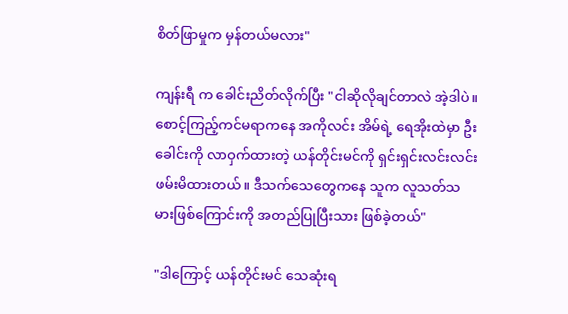စိတ်ဖြာမှုက မှန်တယ်မလား"

ကျန်းရီ က ခေါင်းညိတ်လိုက်ပြီး "ငါဆိုလိုချင်တာလဲ အဲ့ဒါပဲ။ စောင့်ကြည့်ကင်မရာကနေ အကိုလင်း အိမ်ရဲ့ ရေအိုးထဲမှာ ဦးခေါင်းကို လာဝှက်ထားတဲ့ ယန်တိုင်းမင်ကို ရှင်းရှင်းလင်းလင်း ဖမ်းမိထားတယ်။ ဒီသက်သေတွေကနေ သူက လူသတ်သမားဖြစ်ကြောင်းကို အတည်ပြုပြီးသား ဖြစ်ခဲ့တယ်"

"ဒါကြောင့် ယန်တိုင်းမင် သေဆုံးရ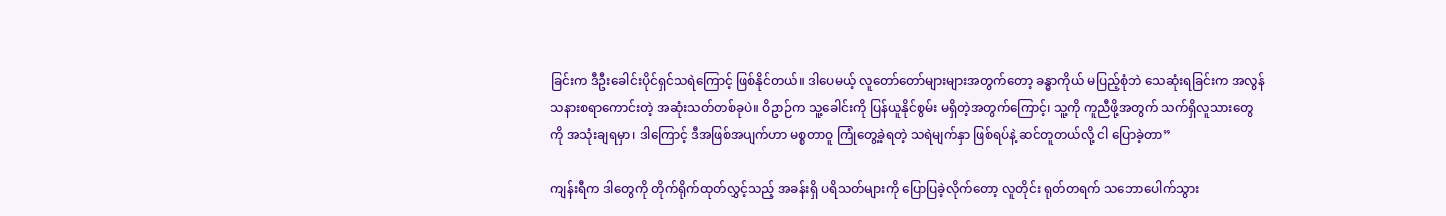ခြင်းက ဒီဦးခေါင်းပိုင်ရှင်သရဲကြောင့် ဖြစ်နိုင်တယ်။ ဒါပေမယ့် လူတော်တော်များများအတွက်တော့ ခန္ဓာကိုယ် မပြည့်စုံဘဲ သေဆုံးရခြင်းက အလွန်သနားစရာကောင်းတဲ့ အဆုံးသတ်တစ်ခုပဲ။ ဝိဥာဉ်က သူ့ခေါင်းကို ပြန်ယူနိုင်စွမ်း မရှိတဲ့အတွက်ကြောင့်၊ သူ့ကို ကူညီဖို့အတွက် သက်ရှိလူသားတွေကို အသုံးချရမှာ၊ ဒါကြောင့် ဒီအဖြစ်အပျက်ဟာ မစ္စတာဝူ ကြုံတွေ့ခဲ့ရတဲ့ သရဲမျက်နှာ ဖြစ်ရပ်နဲ့ ဆင်တူတယ်လို့ ငါ ပြောခဲ့တာ”

ကျန်းရီက ဒါတွေကို တိုက်ရိုက်ထုတ်လွှင့်သည့် အခန်းရှိ ပရိသတ်များကို ပြောပြခဲ့လိုက်တော့ လူတိုင်း ရုတ်တရက် သဘောပေါက်သွား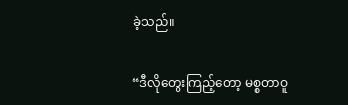ခဲ့သည်။

“ဒီလိုတွေးကြည့်တော့ မစ္စတာဝူ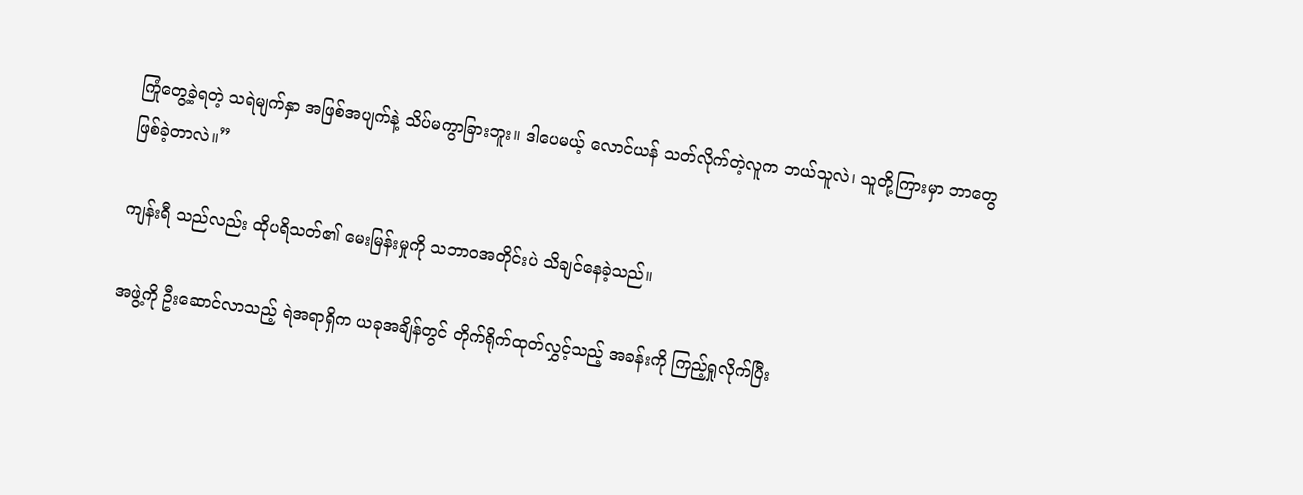ကြုံတွေ့ခဲ့ရတဲ့ သရဲမျက်နှာ အဖြစ်အပျက်နဲ့ သိပ်မကွာခြားဘူး။ ဒါပေမယ့် လောင်ယန် သတ်လိုက်တဲ့လူက ဘယ်သူလဲ၊ သူတို့ကြားမှာ ဘာတွေဖြစ်ခဲ့တာလဲ။”

ကျန်းရီ သည်လည်း ထိုပရိသတ်၏ မေးမြန်းမှုကို သဘာဝအတိုင်းပဲ သိချင်နေခဲ့သည်။

အဖွဲ့ကို ဦးဆောင်လာသည့် ရဲအရာရှိက ယခုအချိန်တွင် တိုက်ရိုက်ထုတ်လွှင့်သည့် အခန်းကို ကြည့်ရှုလိုက်ပြီး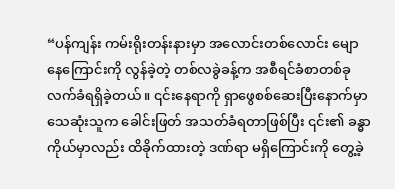“ပန်ကျန်း ကမ်းရိုးတန်းနားမှာ အလောင်းတစ်လောင်း မျောနေကြောင်းကို လွန်ခဲ့တဲ့ တစ်လခွဲခန့်က အစီရင်ခံစာတစ်ခု လက်ခံရရှိခဲ့တယ်။ ၎င်းနေရာကို ရှာဖွေစစ်ဆေးပြီးနောက်မှာ သေဆုံးသူက ခေါင်းဖြတ် အသတ်ခံရတာဖြစ်ပြီး ၎င်း၏ ခန္ဓာကိုယ်မှာလည်း ထိခိုက်ထားတဲ့ ဒဏ်ရာ မရှိကြောင်းကို တွေ့ခဲ့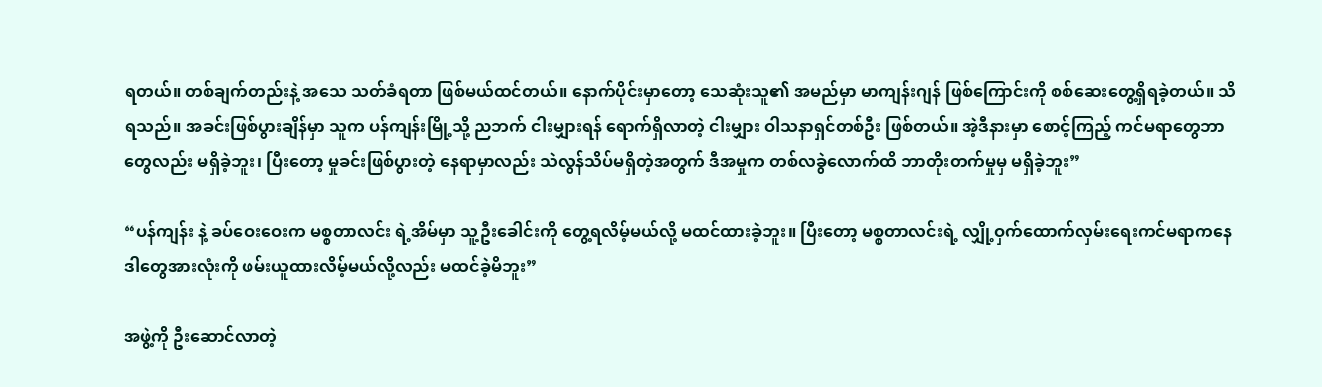ရတယ်။ တစ်ချက်တည်းနဲ့ အသေ သတ်ခံရတာ ဖြစ်မယ်ထင်တယ်။ နောက်ပိုင်းမှာတော့ သေဆုံးသူ၏ အမည်မှာ မာကျန်းဂျန် ဖြစ်ကြောင်းကို စစ်ဆေးတွေ့ရှိရခဲ့တယ်။ သိရသည်။ အခင်းဖြစ်ပွားချိန်မှာ သူက ပန်ကျန်းမြို့သို့ ညဘက် ငါးမျှားရန် ရောက်ရှိလာတဲ့ ငါးမျှား ဝါသနာရှင်တစ်ဦး ဖြစ်တယ်။ အဲ့ဒီနားမှာ စောင့်ကြည့် ကင်မရာတွေဘာတွေလည်း မရှိခဲ့ဘူး၊ ပြီးတော့ မှုခင်းဖြစ်ပွားတဲ့ နေရာမှာလည်း သဲလွန်သိပ်မရှိတဲ့အတွက် ဒီအမှုက တစ်လခွဲလောက်ထိ ဘာတိုးတက်မှုမှ မရှိခဲ့ဘူး”

“ပန်ကျန်း နဲ့ ခပ်ဝေးဝေးက မစ္စတာလင်း ရဲ့အိမ်မှာ သူ့ဦးခေါင်းကို တွေ့ရလိမ့်မယ်လို့ မထင်ထားခဲ့ဘူး။ ပြီးတော့ မစ္စတာလင်းရဲ့ လျှို့ဝှက်ထောက်လှမ်းရေးကင်မရာကနေ ဒါတွေအားလုံးကို ဖမ်းယူထားလိမ့်မယ်လို့လည်း မထင်ခဲ့မိဘူး”

အဖွဲ့ကို ဦးဆောင်လာတဲ့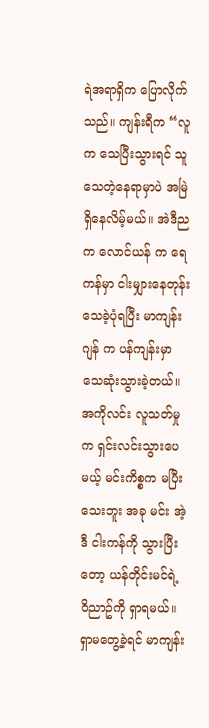ရဲအရာရှိက ပြောလိုက်သည်။ ကျန်းရီက “လူက သေပြီးသွားရင် သူသေတဲ့နေရာမှာပဲ အမြဲရှိနေလိမ့်မယ်။ အဲဒီညက လောင်ယန် က ရေကန်မှာ ငါးမျှားနေတုန်း သေခဲ့ပုံရပြီး မာကျန်းဂျန် က ပန်ကျန်းမှာ သေဆုံးသွားခဲ့တယ်။ အကိုလင်း လူသတ်မှုက ရှင်းလင်းသွားပေမယ့် မင်းကိစ္စက မပြီးသေးဘူး အခု မင်း အဲ့ဒီ ငါးကန်ကို သွားပြီးတော့ ယန်တိုင်းမင်ရဲ့ ဝိညာဥ်ကို ရှာရမယ်။ ရှာမတွေ့ခဲ့ရင် မာကျန်း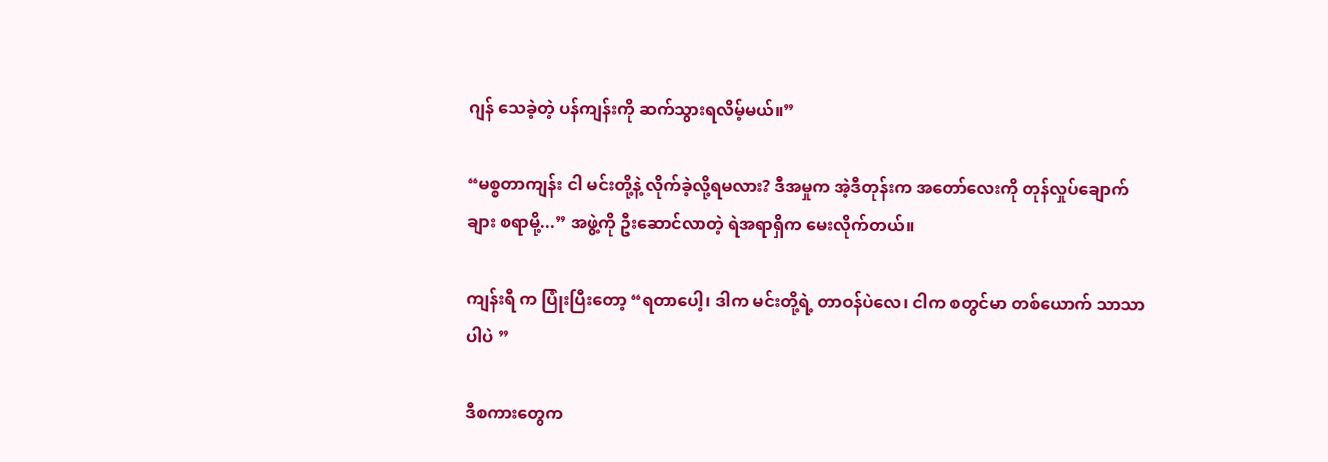ဂျန် သေခဲ့တဲ့ ပန်ကျန်းကို ဆက်သွားရလိမ့်မယ်။”

“မစ္စတာကျန်း ငါ မင်းတို့နဲ့ လိုက်ခဲ့လို့ရမလား? ဒီအမှုက အဲ့ဒီတုန်းက အတော်လေးကို တုန်လှုပ်ချောက်ချား စရာမို့...” အဖွဲ့ကို ဦးဆောင်လာတဲ့ ရဲအရာရှိက မေးလိုက်တယ်။

ကျန်းရီ က ပြုံးပြီးတော့ “ရတာပေါ့၊ ဒါက မင်းတို့ရဲ့ တာဝန်ပဲလေ၊ ငါက စတွင်မာ တစ်ယောက် သာသာပါပဲ ”

ဒီစကားတွေက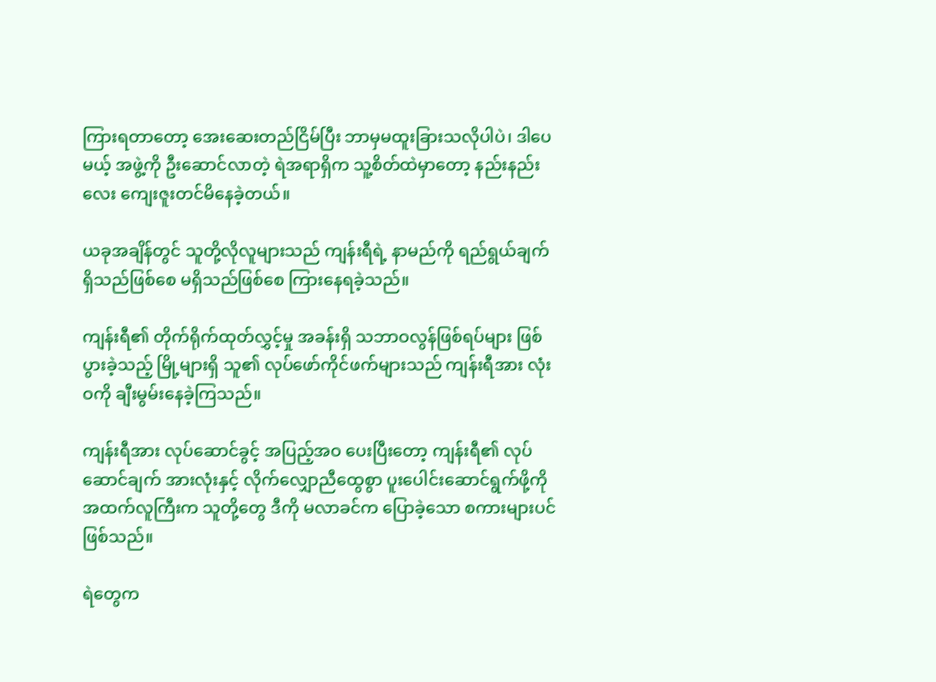ကြားရတာတော့ အေးဆေးတည်ငြိမ်ပြီး ဘာမှမထူးခြားသလိုပါပဲ၊ ဒါပေမယ့် အဖွဲ့ကို ဦးဆောင်လာတဲ့ ရဲအရာရှိက သူ့စိတ်ထဲမှာတော့ နည်းနည်းလေး ကျေးဇူးတင်မိနေခဲ့တယ်။

ယခုအချိန်တွင် သူတို့လိုလူများသည် ကျန်းရီရဲ့ နာမည်ကို ရည်ရွယ်ချက် ရှိသည်ဖြစ်စေ မရှိသည်ဖြစ်စေ ကြားနေရခဲ့သည်။

ကျန်းရီ၏ တိုက်ရိုက်ထုတ်လွှင့်မှု အခန်းရှိ သဘာဝလွန်ဖြစ်ရပ်များ ဖြစ်ပွားခဲ့သည့် မြို့များရှိ သူ၏ လုပ်ဖော်ကိုင်ဖက်များသည် ကျန်းရီအား လုံးဝကို ချီးမွမ်းနေခဲ့ကြသည်။

ကျန်းရီအား လုပ်ဆောင်ခွင့် အပြည့်အဝ ပေးပြီးတော့ ကျန်းရီ၏ လုပ်ဆောင်ချက် အားလုံးနှင့် လိုက်လျှောညီထွေစွာ ပူးပေါင်းဆောင်ရွက်ဖို့ကို အထက်လူကြီးက သူတို့တွေ ဒီကို မလာခင်က ပြောခဲ့သော စကားများပင် ဖြစ်သည်။

ရဲတွေက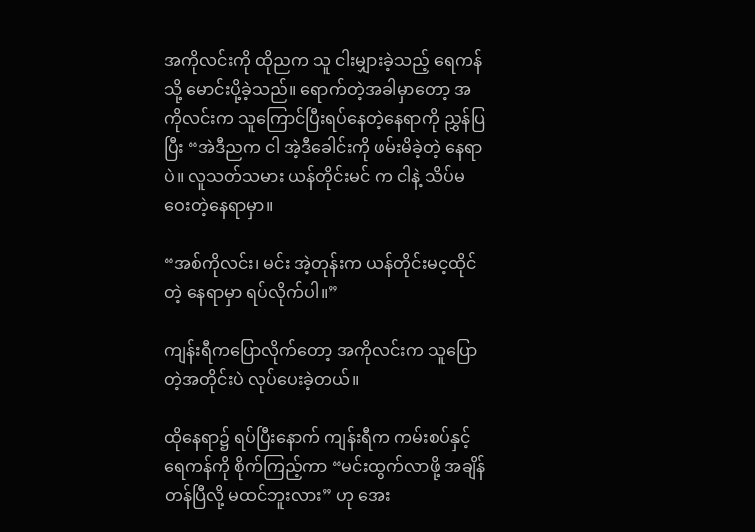အကိုလင်းကို ထိုညက သူ ငါးမျှားခဲ့သည့် ရေကန်သို့ မောင်းပို့ခဲ့သည်။ ရောက်တဲ့အခါမှာတော့ အကိုလင်းက သူကြောင်ပြီးရပ်နေတဲ့နေရာကို ညွှန်ပြပြီး “အဲဒီညက ငါ အဲ့ဒီခေါင်းကို ဖမ်းမိခဲ့တဲ့ နေရာပဲ။ လူသတ်သမား ယန်တိုင်းမင် က ငါနဲ့ သိပ်မဝေးတဲ့နေရာမှာ။

“အစ်ကိုလင်း၊ မင်း အဲ့တုန်းက ယန်တိုင်းမင့ထိုင်တဲ့ နေရာမှာ ရပ်လိုက်ပါ။”

ကျန်းရီကပြောလိုက်တော့ အကိုလင်းက သူပြောတဲ့အတိုင်းပဲ လုပ်ပေးခဲ့တယ်။

ထိုနေရာ၌ ရပ်ပြီးနောက် ကျန်းရီက ကမ်းစပ်နှင့် ရေကန်ကို စိုက်ကြည့်ကာ “မင်းထွက်လာဖို့ အချိန်တန်ပြီလို့ မထင်ဘူးလား” ဟု အေး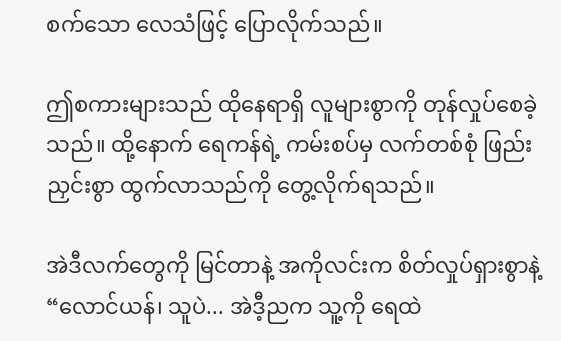စက်သော လေသံဖြင့် ပြောလိုက်သည်။

ဤစကားများသည် ထိုနေရာရှိ လူများစွာကို တုန်လှုပ်စေခဲ့သည်။ ထို့နောက် ရေကန်ရဲ့ ကမ်းစပ်မှ လက်တစ်စုံ ဖြည်းညှင်းစွာ ထွက်လာသည်ကို တွေ့လိုက်ရသည်။

အဲဒီလက်တွေကို မြင်တာနဲ့ အကိုလင်းက စိတ်လှုပ်ရှားစွာနဲ့ “လောင်ယန်၊ သူပဲ... အဲဒီ့ညက သူ့ကို ရေထဲ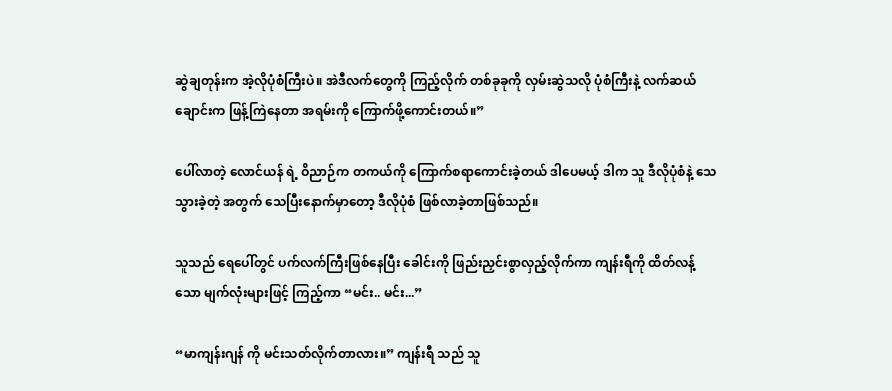ဆွဲချတုန်းက အဲ့လိုပုံစံကြီးပဲ။ အဲဒီလက်တွေကို ကြည့်လိုက် တစ်ခုခုကို လှမ်းဆွဲသလို ပုံစံကြီးနဲ့ လက်ဆယ်ချောင်းက ဖြန့်ကြဲနေတာ အရမ်းကို ကြောက်ဖို့ကောင်းတယ်။”

ပေါ်လာတဲ့ လောင်ယန် ရဲ့ ဝိညာဉ်က တကယ်ကို ကြောက်စရာကောင်းခဲ့တယ် ဒါပေမယ့် ဒါက သူ ဒီလိုပုံစံနဲ့ သေသွားခဲ့တဲ့ အတွက် သေပြီးနောက်မှာတော့ ဒီလိုပုံစံ ဖြစ်လာခဲ့တာဖြစ်သည်။

သူသည် ရေပေါ်တွင် ပက်လက်ကြီးဖြစ်နေပြီး ခေါင်းကို ဖြည်းညှင်းစွာလှည့်လိုက်ကာ ကျန်းရီကို ထိတ်လန့်သော မျက်လုံးများဖြင့် ကြည့်ကာ “မင်း.. မင်း...”

“မာကျန်းဂျန် ကို မင်းသတ်လိုက်တာလား။” ကျန်းရီ သည် သူ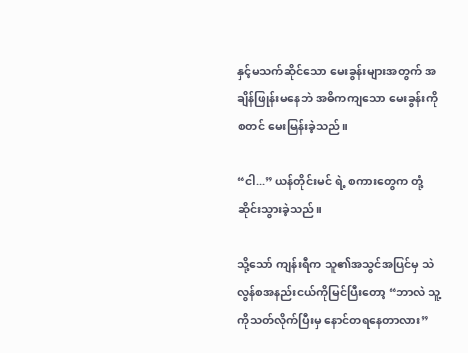နှင့်မသက်ဆိုင်သော မေးခွန်းများအတွက် အချိန်ဖြုန်းမနေဘဲ အဓိကကျသော မေးခွန်းကို စတင် မေးမြန်းခဲ့သည်။

“ငါ...” ယန်တိုင်းမင် ရဲ့ စကားတွေက တုံ့ဆိုင်းသွားခဲ့သည်။

သို့သော် ကျန်းရီက သူ၏အသွင်အပြင်မှ သဲလွန်စအနည်းငယ်ကိုမြင်ပြီးတော့ “ဘာလဲ သူ့ကိုသတ်လိုက်ပြီးမှ နောင်တရနေတာလား”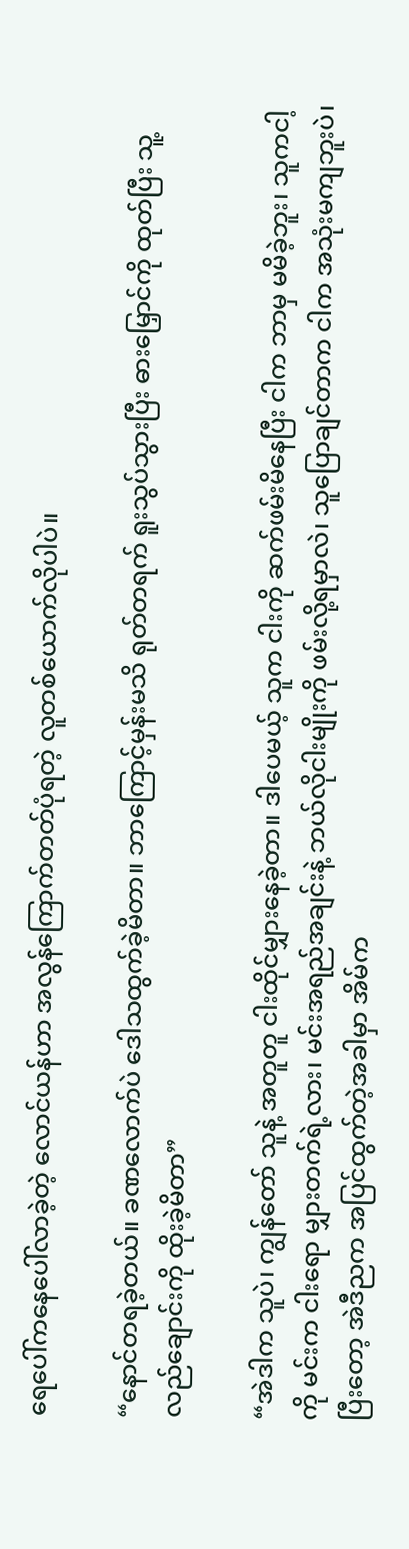ရေပေါ်ကနေပေါ်လာခဲ့တဲ့ လောင်ယန်ဟာ အလွန်ကြောက်တတ်ပုံရတဲ့ လူတစ်ယောက်လိုပါပဲ။

“နောင်တရခဲ့တယ်။ ခဏလောက်ပဲ ဒေါသထွက်ခဲ့မိတာ။ ဘာကြောင့်မှန်းမသိ ရုတ်တရက် ရူးသွပ်သွားပြီး ဓားမြှောင်ကို ထုတ်ပြီး သူ့လည်ချောင်းကို ထိုးခဲ့မိတာ”

“အဲဒါက သူပဲ၊ ကျွန်တော် သူနဲ့ အတူတူ ငါးထိုင်မျှားနေခဲ့တာ။ ဒါပေမယ့် သူက ငါးကို ဆက်ဖမ်းမိနေပြီး ငါက ဘာမှ မမိခဲ့ဘူး၊ သူကငါ့ကို မင်းက ငါးရော မျှားတက်ရဲ့လား၊ မင်းအရည်အချင်းနဲ့ ဘယ်လိုငါးမျိုးကို ဖမ်းလို့ရမှာလဲ၊ သူပြောချင်တာက ငါက အသုံးမကျဘူးပဲ၊ ပြီးတော့ အဲဒီညက အပြင်ထွက်တဲ့အခါမှာ အိမ်က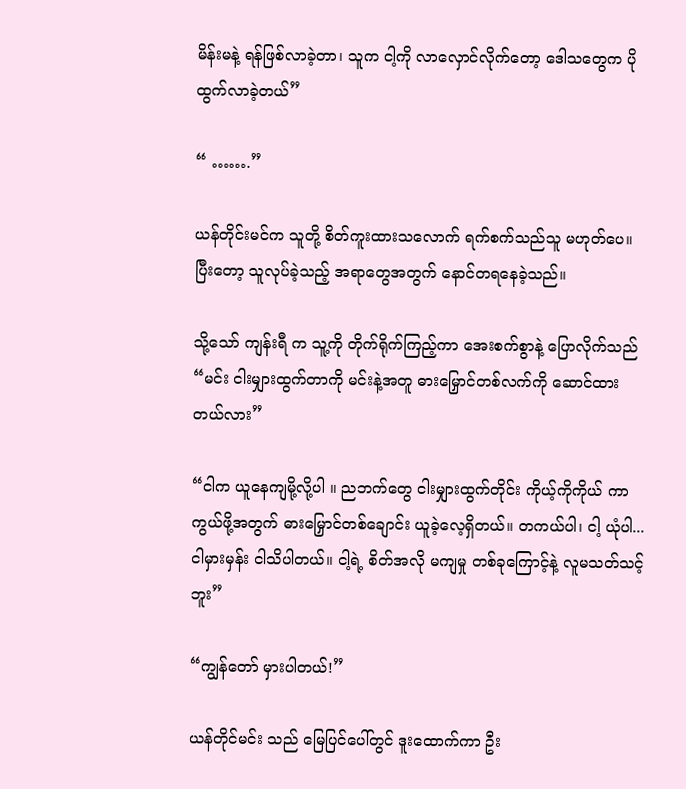မိန်းမနဲ့ ရန်ဖြစ်လာခဲ့တာ၊ သူက ငါ့ကို လာလှောင်လိုက်တော့ ဒေါသတွေက ပိုထွက်လာခဲ့တယ်”

“ …….”

ယန်တိုင်းမင်က သူတို့ စိတ်ကူးထားသလောက် ရက်စက်သည်သူ မဟုတ်ပေ။ ပြီးတော့ သူလုပ်ခဲ့သည့် အရာတွေအတွက် နောင်တရနေခဲ့သည်။

သို့သော် ကျန်းရီ က သူ့ကို တိုက်ရိုက်ကြည့်ကာ အေးစက်စွာနဲ့ ပြောလိုက်သည် “မင်း ငါးမျှားထွက်တာကို မင်းနဲ့အတူ ဓားမြှောင်တစ်လက်ကို ဆောင်ထားတယ်လား”

“ငါက ယူနေကျမို့လို့ပါ ။ ညဘက်တွေ ငါးမျှားထွက်တိုင်း ကိုယ့်ကိုကိုယ် ကာကွယ်ဖို့အတွက် ဓားမြှောင်တစ်ချောင်း ယူခဲ့လေ့ရှိတယ်။ တကယ်ပါ၊ ငါ့ ယုံပါ... ငါမှားမှန်း ငါသိပါတယ်။ ငါ့ရဲ့ စိတ်အလို မကျမှု တစ်ခုကြောင့်နဲ့ လူမသတ်သင့်ဘူး”

“ကျွန်တော် မှားပါတယ်!”

ယန်တိုင်မင်း သည် မြေပြင်ပေါ်တွင် ဒူးထောက်ကာ ဦး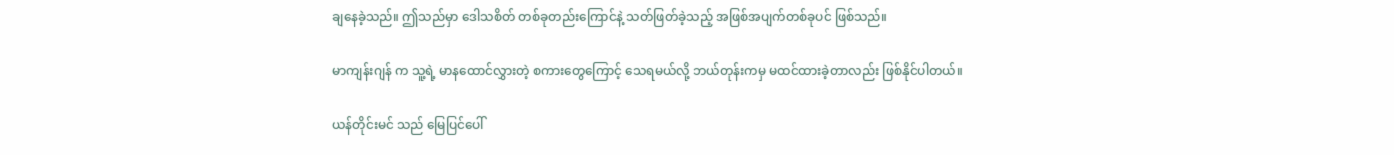ချနေခဲ့သည်။ ဤသည်မှာ ဒေါသစိတ် တစ်ခုတည်းကြောင်နဲ့ သတ်ဖြတ်ခဲ့သည့် အဖြစ်အပျက်တစ်ခုပင် ဖြစ်သည်။

မာကျန်းဂျန် က သူ့ရဲ့ မာနထောင်လွှားတဲ့ စကားတွေကြောင့် သေရမယ်လို့ ဘယ်တုန်းကမှ မထင်ထားခဲ့တာလည်း ဖြစ်နိုင်ပါတယ်။

ယန်တိုင်းမင် သည် မြေပြင်ပေါ်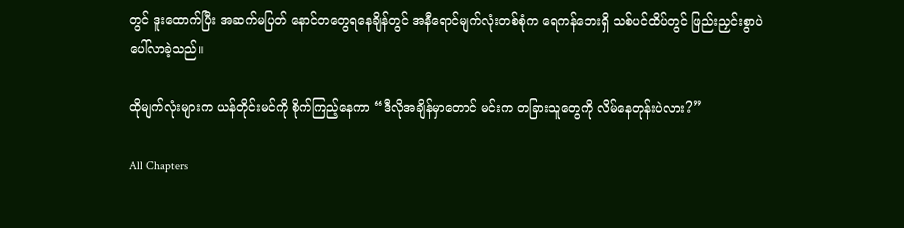တွင် ဒူးထောက်ပြီး အဆက်မပြတ် နောင်တတွေရနေချိန်တွင် အနီရောင်မျက်လုံးတစ်စုံက ရေကန်ဘေးရှိ သစ်ပင်ထိပ်တွင် ဖြည်းညှင်းစွာပဲ ပေါ်လာခဲ့သည်။

ထိုမျက်လုံးများက ယန်တိုင်းမင်ကို စိုက်ကြည့်နေကာ “ဒီလိုအချိန်မှာတောင် မင်းက တခြားသူတွေကို လိမ်နေတုန်းပဲလား?”

All Chapters